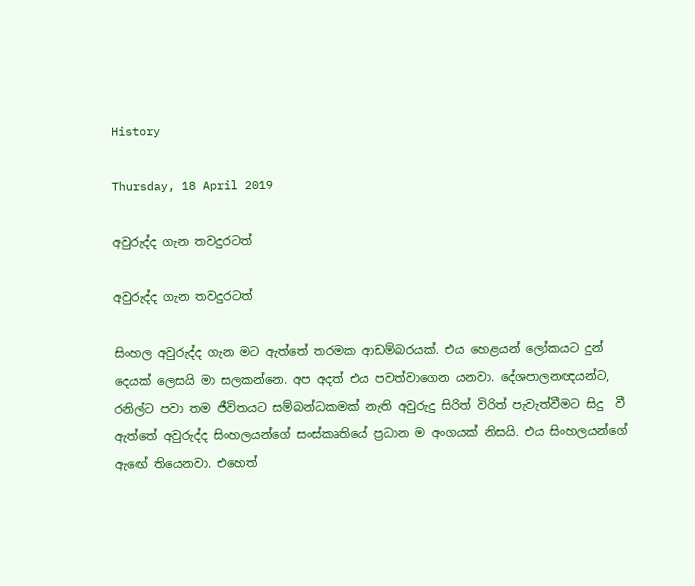History

Thursday, 18 April 2019

අවුරුද්ද ගැන තවදුරටත්

අවුරුද්ද ගැන තවදුරටත්

සිංහල අවුරුද්ද ගැන මට ඇත්තේ තරමක ආඩම්බරයක්. එය හෙළයන් ලෝකයට දුන් දෙයක් ලෙසයි මා සලකන්නෙ. අප අදත් එය පවත්වාගෙන යනවා. දේශපාලනඥයන්ට, රනිල්ට පවා තම ජීවිතයට සම්බන්ධකමක් නැති අවුරුදු සිරිත් විරිත් පැවැත්වීමට සිදු  වී ඇත්තේ අවුරුද්ද සිංහලයන්ගේ සංස්කෘතියේ ප්‍රධාන ම අංගයක් නිසයි. එය සිංහලයන්ගේ ඇඟේ තියෙනවා. එහෙත්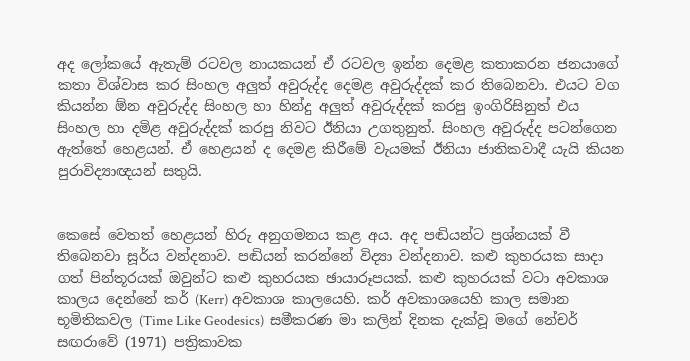අද ලෝකයේ ඇතැම් රටවල නායකයන් ඒ රටවල ඉන්න දෙමළ කතාකරන ජනයාගේ කතා විශ්වාස කර සිංහල අලුත් අවුරුද්ද දෙමළ අවුරුද්දක් කර තිබෙනවා. එයට වග කියන්න ඕන අවුරුද්ද සිංහල හා හින්දු අලුත් අවුරුද්දක් කරපු ඉංගිරිසිනුත් එය සිංහල හා දමිළ අවුරුද්දක් කරපු නිවට ඊනියා උගතුනුත්. සිංහල අවුරුද්ද පටන්ගෙන ඇත්තේ හෙළයන්. ඒ හෙළයන් ද දෙමළ කිරීමේ වැයමක් ඊනියා ජාතිකවාදී යැයි කියන පුරාවිද්‍යාඥයන් සතුයි.


කෙසේ වෙතත් හෙළයන් හිරු අනුගමනය කළ අය. අද පඬියන්ට ප්‍රශ්නයක් වී තිබෙනවා සූර්ය වන්දනාව. පඬියන් කරන්නේ විද්‍යා වන්දනාව. කළු කුහරයක සාදා ගත් පින්තූරයක් ඔවුන්ට කළු කුහරයක ඡායාරූපයක්. කළු කුහරයක් වටා අවකාශ කාලය දෙන්නේ කර් (Kerr) අවකාශ කාලයෙහි. කර් අවකාශයෙහි කාල සමාන භූමිතිකවල (Time Like Geodesics)  සමීකරණ මා කලින් දිනක දැක්වූ මගේ නේචර් සඟරාවේ (1971) පත්‍රිකාවක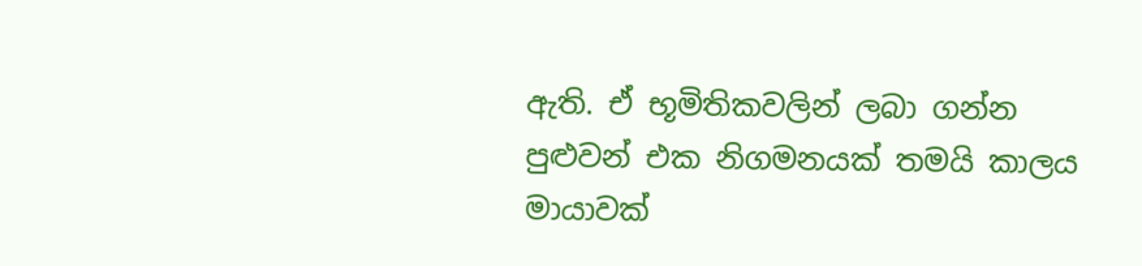ඇති. ඒ භූමිතිකවලින් ලබා ගන්න පුළුවන් එක නිගමනයක් තමයි කාලය මායාවක්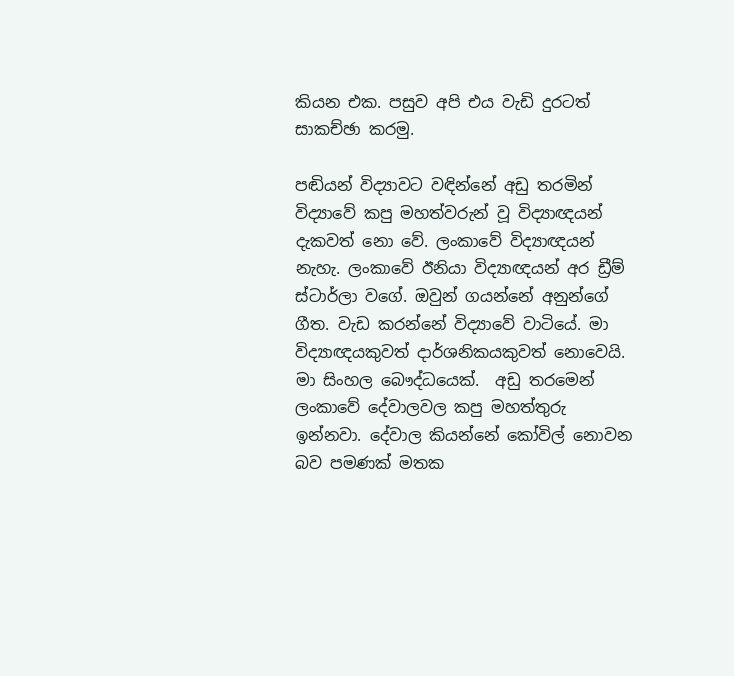කියන එක. පසුව අපි එය වැඩි දුරටත් සාකච්ඡා කරමු.

පඬියන් විද්‍යාවට වඳින්නේ අඩු තරමින් විද්‍යාවේ කපු මහත්වරුන් වූ විද්‍යාඥයන් දැකවත් නො වේ. ලංකාවේ විද්‍යාඥයන් නැහැ. ලංකාවේ ඊනියා විද්‍යාඥයන් අර ඩ්‍රීම් ස්ටාර්ලා වගේ. ඔවුන් ගයන්නේ අනුන්ගේ ගීත. වැඩ කරන්නේ විද්‍යාවේ වාටියේ. මා විද්‍යාඥයකුවත් දාර්ශනිකයකුවත් නොවෙයි. මා සිංහල බෞද්ධයෙක්.  අඩු තරමෙන් ලංකාවේ දේවාලවල කපු මහත්තුරු ඉන්නවා. දේවාල කියන්නේ කෝවිල් නොවන බව පමණක් මතක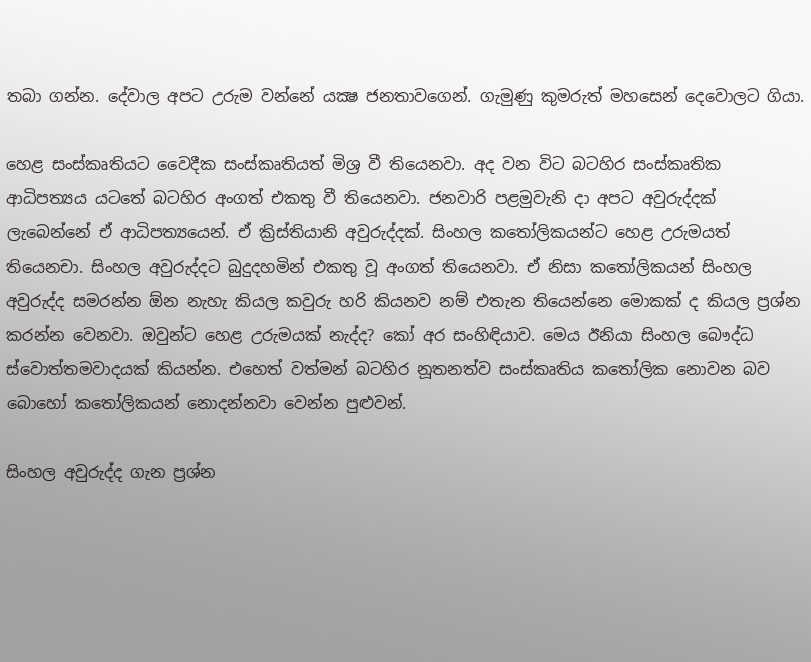තබා ගන්න. දේවාල අපට උරුම වන්නේ යක්‍ෂ ජනතාවගෙන්. ගැමුණු කුමරුත් මහසෙන් දෙවොලට ගියා.

හෙළ සංස්කෘතියට වෛදීක සංස්කෘතියත් මිශ්‍ර වී තියෙනවා. අද වන විට බටහිර සංස්කෘතික ආධිපත්‍යය යටතේ බටහිර අංගත් එකතු වී තියෙනවා. ජනවාරි පළමුවැනි දා අපට අවුරුද්දක් ලැබෙන්නේ ඒ ආධිපත්‍යයෙන්. ඒ ක්‍රිස්තියානි අවුරුද්දක්. සිංහල කතෝලිකයන්ට හෙළ උරුමයත් තියෙනචා. සිංහල අවුරුද්දට බුදුදහමින් එකතු වූ අංගත් තියෙනවා. ඒ නිසා කතෝලිකයන් සිංහල අවුරුද්ද සමරන්න ඕන නැහැ කියල කවුරු හරි කියනව නම් එතැන තියෙන්නෙ මොකක් ද කියල ප්‍රශ්න කරන්න වෙනවා. ඔවුන්ට හෙළ උරුමයක් නැද්ද? කෝ අර සංහිඳියාව. මෙය ඊනියා සිංහල බෞද්ධ ස්වොත්තමවාදයක් කියන්න. එහෙත් වත්මන් බටහිර නූතනත්ව සංස්කෘතිය කතෝලික නොවන බව බොහෝ කතෝලිකයන් නොදන්නවා වෙන්න පුළුවන්.

සිංහල අවුරුද්ද ගැන ප්‍රශ්න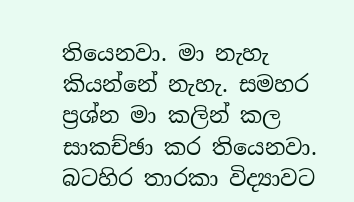තියෙනවා. මා නැහැ කියන්නේ නැහැ. සමහර ප්‍රශ්න මා කලින් කල සාකච්ඡා කර තියෙනවා. බටහිර තාරකා විද්‍යාවට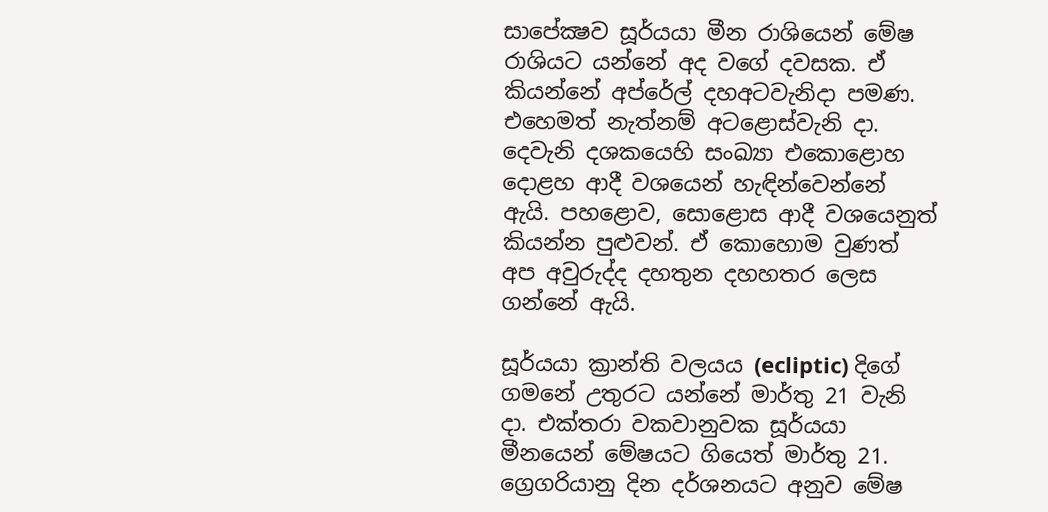සාපේක්‍ෂව සූර්යයා මීන රාශියෙන් මේෂ රාශියට යන්නේ අද වගේ දවසක. ඒ කියන්නේ අප්රේල් දහඅටවැනිදා පමණ. එහෙමත් නැත්නම් අටළොස්වැනි දා. දෙවැනි දශකයෙහි සංඛ්‍යා එකොළොහ දොළහ ආදී වශයෙන් හැඳින්වෙන්නේ ඇයි. පහළොව, සොළොස ආදී වශයෙනුත් කියන්න පුළුවන්. ඒ කොහොම වුණත් අප අවුරුද්ද දහතුන දහහතර ලෙස ගන්නේ ඇයි.

සූර්යයා ක්‍රාන්ති වලයය (ecliptic) දිගේ ගමනේ උතුරට යන්නේ මාර්තු 21 වැනි දා. එක්තරා වකවානුවක සූර්යයා  මීනයෙන් මේෂයට ගියෙත් මාර්තු 21. ග්‍රෙගරියානු දින දර්ශනයට අනුව මේෂ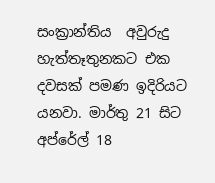සංක්‍රාන්තිය  අවුරුදු හැත්තෑතුනකට එක දවසක් පමණ ඉදිරියට යනවා. මාර්තු 21 සිට අප්රේල් 18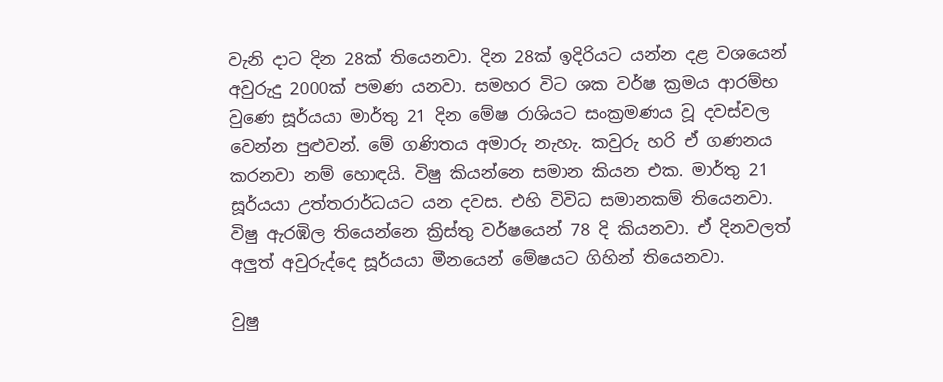වැනි දාට දින 28ක් තියෙනවා. දින 28ක් ඉදිරියට යන්න දළ වශයෙන් අවුරුදු 2000ක් පමණ යනවා. සමහර විට ශක වර්ෂ ක්‍රමය ආරම්භ වුණෙ සූර්යයා මාර්තු 21 දින මේෂ රාශියට සංක්‍රමණය වූ දවස්වල වෙන්න පුළුවන්. මේ ගණිතය අමාරු නැහැ. කවුරු හරි ඒ ගණනය කරනවා නම් හොඳයි. විෂු කියන්නෙ සමාන කියන එක. මාර්තු 21 සූර්යයා උත්තරාර්ධයට යන දවස. එහි විවිධ සමානකම් තියෙනවා. විෂු ඇරඹිල තියෙන්නෙ ක්‍රිස්තු වර්ෂයෙන් 78 දි කියනවා. ඒ දිනවලත් අලුත් අවුරුද්දෙ සූර්යයා මීනයෙන් මේෂයට ගිහින් තියෙනවා.

වුෂු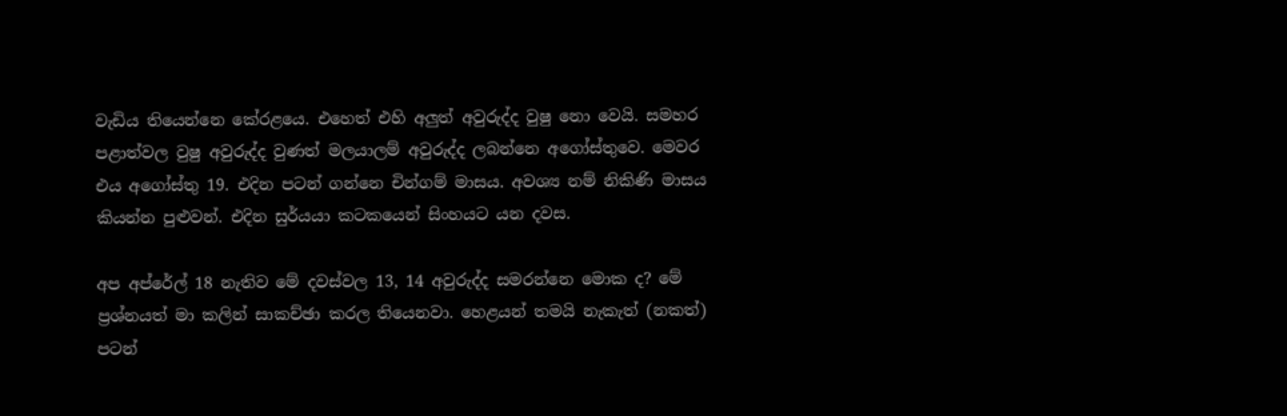වැඩිය තියෙන්නෙ කේරළයෙ. එහෙත් එහි අලුත් අවුරුද්ද වුෂු නො වෙයි. සමහර පළාත්වල වුෂු අවුරුද්ද වුණත් මලයාලම් අවුරුද්ද ලබන්නෙ අගෝස්තුවෙ. මෙවර එය අගෝස්තු 19. එදින පටන් ගන්නෙ චින්ගම් මාසය. අවශ්‍ය නම් නිකිණි මාසය කියන්න පුළුවන්. එදින සුර්යයා කටකයෙන් සිංහයට යන දවස.

අප අප්රේල් 18 නැතිව මේ දවස්වල 13, 14 අවුරුද්ද සමරන්නෙ මොක ද? මේ ප්‍රශ්නයත් මා කලින් සාකච්ඡා කරල තියෙනවා. හෙළයන් තමයි නැකැත් (නකත්) පටන්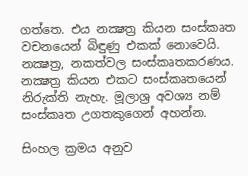ගත්තෙ. එය නක්‍ෂත්‍ර කියන සංස්කෘත වචනයෙන් බිඳුණු එකක් නොවෙයි. නක්‍ෂත්‍ර, නකත්වල සංස්කෘතකරණය. නක්‍ෂත්‍ර කියන එකට සංස්කෘතයෙන් නිරුක්ති නැහැ. මූලාශ්‍ර අවශ්‍ය නම් සංස්කෘත උගතකුගෙන් අහන්න.

සිංහල ක්‍රමය අනුව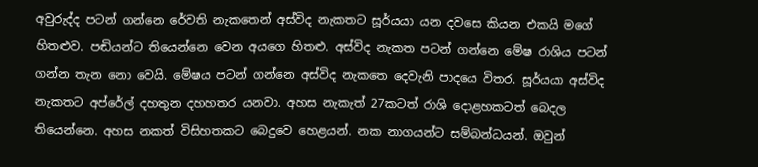අවුරුද්ද පටන් ගන්නෙ රේවති නැකතෙන් අස්විද නැකතට සූර්යයා යන දවසෙ කියන එකයි මගේ හිතළුව. පඬියන්ට තියෙන්නෙ වෙන අයගෙ හිතළු. අස්විද නැකත පටන් ගන්නෙ මේෂ රාශිය පටන් ගන්න තැන නො වෙයි. මේෂය පටන් ගන්නෙ අස්විද නැකතෙ දෙවැනි පාදයෙ විතර. සූර්යයා අස්විද නැකතට අප්රේල් දහතුන දහහතර යනවා. අහස නැකැත් 27කටත් රාශි දොළහකටත් බෙදල තියෙන්නෙ. අහස නකත් විසිහතකට බෙදුවෙ හෙළයන්. නක නාගයන්ට සම්බන්ධයන්. ඔවුන්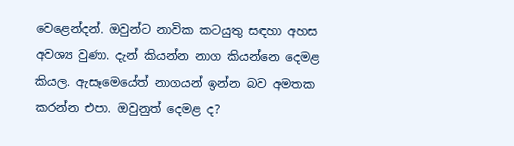වෙළෙන්දන්. ඔවුන්ට නාවික කටයුතු සඳහා අහස අවශ්‍ය වුණා. දැන් කියන්න නාග කියන්නෙ දෙමළ කියල. ඇසෑමෙයේත් නාගයන් ඉන්න බව අමතක කරන්න එපා. ඔවුනුත් දෙමළ ද?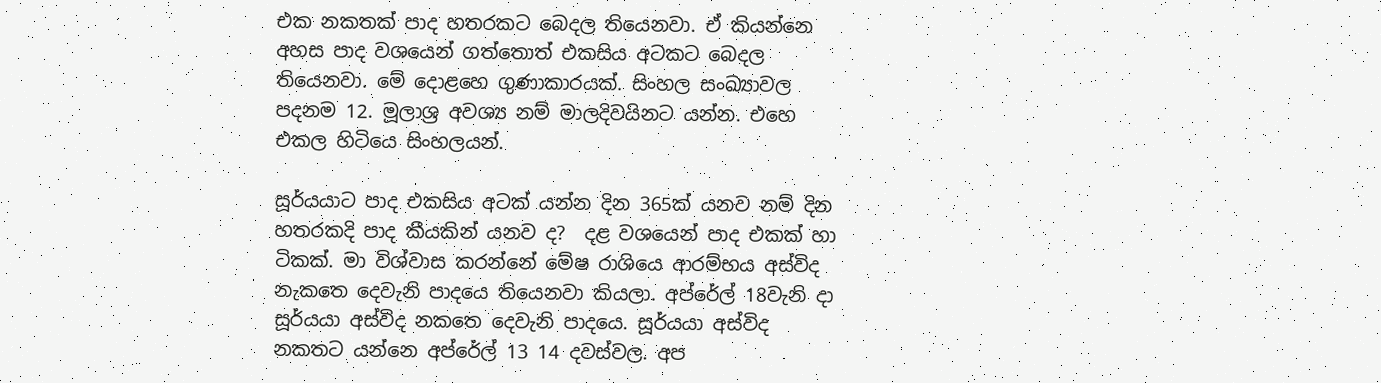එක නකතක් පාද හතරකට බෙදල තියෙනවා. ඒ කියන්නෙ අහස පාද වශයෙන් ගත්තොත් එකසිය අටකට බෙදල තියෙනවා. මේ දොළහෙ ගුණාකාරයක්. සිංහල සංඛ්‍යාවල පදනම 12. මූලාශ්‍ර අවශ්‍ය නම් මාලදිවයිනට යන්න. එහෙ එකල හිටියෙ සිංහලයන්.

සූර්යයාට පාද එකසිය අටක් යන්න දින 365ක් යනව නම් දින හතරකදි පාද කීයකින් යනව ද?  දළ වශයෙන් පාද එකක් හා ටිකක්. මා විශ්වාස කරන්නේ මේෂ රාශියෙ ආරම්භය අස්විද නැකතෙ දෙවැනි පාදයෙ තියෙනවා කියලා. අප්රේල් 18වැනි දා සූර්යයා අස්විද නකතෙ දෙවැනි පාදයෙ. සූර්යයා අස්විද නකතට යන්නෙ අප්රේල් 13 14 දවස්වල. අප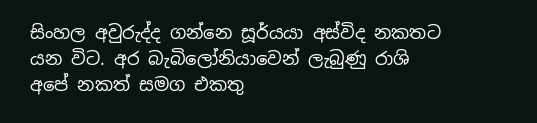සිංහල අවුරුද්ද ගන්නෙ සූර්යයා අස්විද නකතට යන විට. අර බැබිලෝනියාවෙන් ලැබුණු රාශි අපේ නකත් සමග එකතු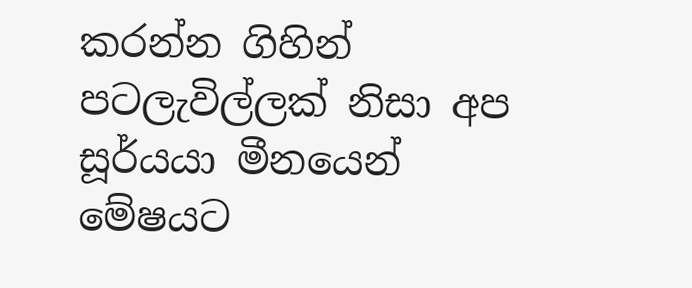කරන්න ගිහින් පටලැවිල්ලක් නිසා අප සූර්යයා මීනයෙන් මේෂයට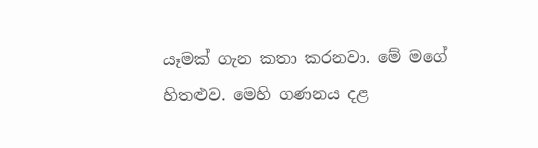යෑමක් ගැන කතා කරනවා. මේ මගේ හිතළුව. මෙහි ගණනය දළ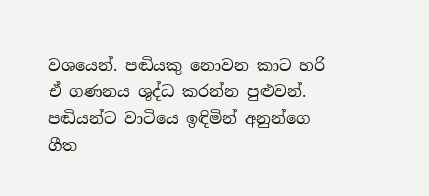වශයෙන්. පඬියකු නොවන කාට හරි ඒ ගණනය ශුද්ධ කරන්න පුළුවන්. පඬියන්ට වාටියෙ ඉඳිමින් අනුන්ගෙ ගීත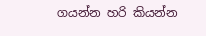ගයන්න හරි කියන්න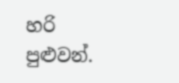හරි පුළුවන්.